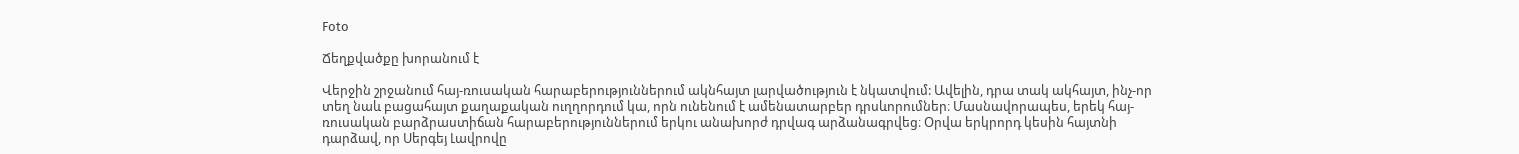Foto

Ճեղքվածքը խորանում է

Վերջին շրջանում հայ-ռուսական հարաբերություններում ակնհայտ լարվածություն է նկատվում: Ավելին, դրա տակ ակհայտ, ինչ-որ տեղ նաև բացահայտ քաղաքական ուղղորդում կա, որն ունենում է ամենատարբեր դրսևորումներ։ Մասնավորապես, երեկ հայ-ռուսական բարձրաստիճան հարաբերություններում երկու անախորժ դրվագ արձանագրվեց։ Օրվա երկրորդ կեսին հայտնի դարձավ, որ Սերգեյ Լավրովը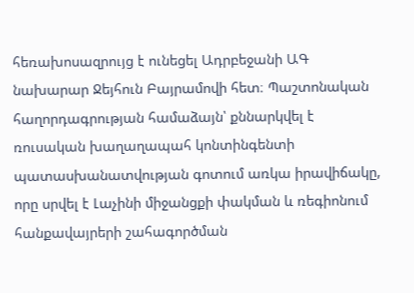հեռախոսազրույց է ունեցել Ադրբեջանի ԱԳ նախարար Ջեյհուն Բայրամովի հետ։ Պաշտոնական հաղորդագրության համաձայն՝ քննարկվել է ռուսական խաղաղապահ կոնտինգենտի պատասխանատվության գոտում առկա իրավիճակը, որը սրվել է Լաչինի միջանցքի փակման և ռեգիոնում հանքավայրերի շահագործման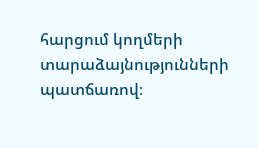հարցում կողմերի տարաձայնությունների պատճառով։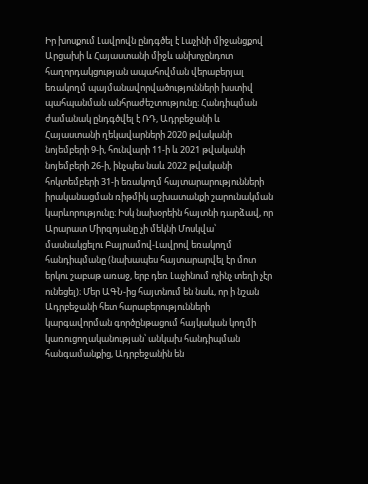Իր խոսքում Լավրովն ընդգծել է Լաչինի միջանցքով Արցախի և Հայաստանի միջև անխոչընդոտ հաղորդակցության ապահովման վերաբերյալ եռակողմ պայմանավորվածությունների խստիվ պահպանման անհրաժեշտությունը։ Հանդիպման ժամանակ ընդգծվել է ՌԴ, Ադրբեջանի և Հայաստանի ղեկավարների 2020 թվականի նոյեմբերի 9-ի, հունվարի 11-ի և 2021 թվականի նոյեմբերի 26-ի, ինչպես նաև 2022 թվականի հոկտեմբերի 31-ի եռակողմ հայտարարությունների իրականացման ռիթմիկ աշխատանքի շարունակման կարևորությունը։ Իսկ նախօրեին հայտնի դարձավ, որ Արարատ Միրզոյանը չի մեկնի Մոսկվա՝ մասնակցելու Բայրամով-Լավրով եռակողմ հանդիպմանը (նախապես հայտարարվել էր մոտ երկու շաբաթ առաջ, երբ դեռ Լաչինում ոչինչ տեղի չէր ունեցել)։ Մեր ԱԳՆ-ից հայտնում են նաև, որ ի նշան Ադրբեջանի հետ հարաբերությունների կարգավորման գործընթացում հայկական կողմի կառուցողականության՝ անկախ հանդիպման հանգամանքից, Ադրբեջանին են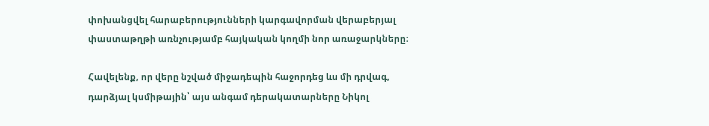փոխանցվել հարաբերությունների կարգավորման վերաբերյալ փաստաթղթի առնչությամբ հայկական կողմի նոր առաջարկները։

Հավելենք, որ վերը նշված միջադեպին հաջորդեց ևս մի դրվագ, դարձյալ կսմիթային՝ այս անգամ դերակատարները Նիկոլ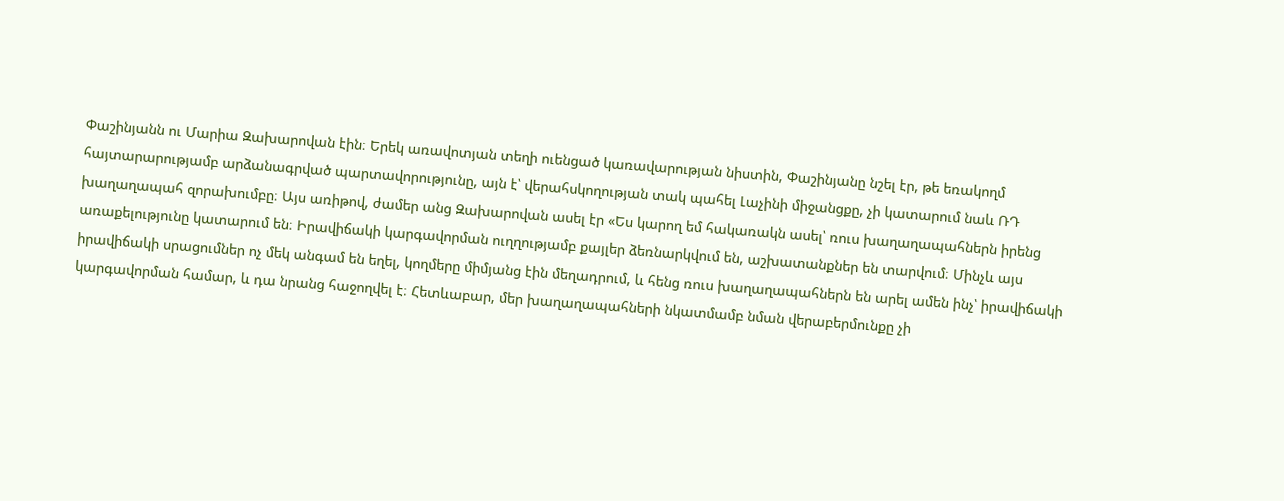Փաշինյանն ու Մարիա Զախարովան էին։ Երեկ առավոտյան տեղի ուենցած կառավարության նիստին, Փաշինյանը նշել էր, թե եռակողմ հայտարարությամբ արձանագրված պարտավորությունը, այն է՝ վերահսկողության տակ պահել Լաչինի միջանցքը, չի կատարում նաև ՌԴ խաղաղապահ զորախումբը։ Այս առիթով, ժամեր անց Զախարովան ասել էր «Ես կարող եմ հակառակն ասել՝ ռուս խաղաղապահներն իրենց առաքելությունը կատարում են։ Իրավիճակի կարգավորման ուղղությամբ քայլեր ձեռնարկվում են, աշխատանքներ են տարվում։ Մինչև այս իրավիճակի սրացումներ ոչ մեկ անգամ են եղել, կողմերը միմյանց էին մեղադրում, և հենց ռուս խաղաղապահներն են արել ամեն ինչ՝ իրավիճակի կարգավորման համար, և դա նրանց հաջողվել է։ Հետևաբար, մեր խաղաղապահների նկատմամբ նման վերաբերմունքը չի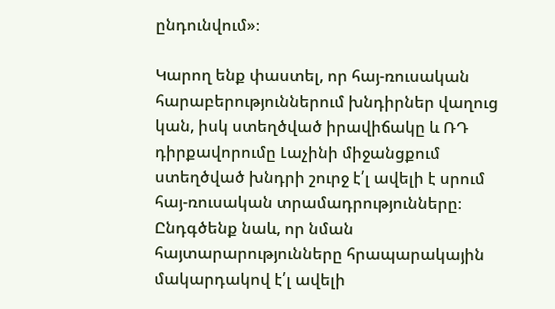ընդունվում»։

Կարող ենք փաստել, որ հայ-ռուսական հարաբերություններում խնդիրներ վաղուց կան, իսկ ստեղծված իրավիճակը և ՌԴ դիրքավորումը Լաչինի միջանցքում ստեղծված խնդրի շուրջ է՛լ ավելի է սրում հայ-ռուսական տրամադրությունները։ Ընդգծենք նաև, որ նման հայտարարությունները հրապարակային մակարդակով է՛լ ավելի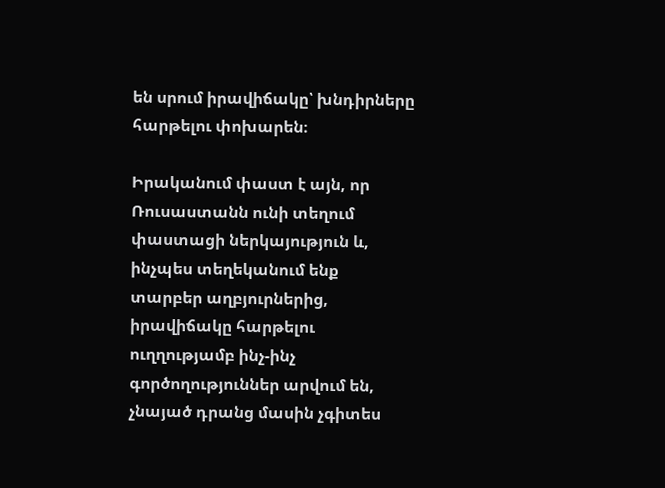են սրում իրավիճակը՝ խնդիրները հարթելու փոխարեն։

Իրականում փաստ է այն, որ Ռուսաստանն ունի տեղում փաստացի ներկայություն և, ինչպես տեղեկանում ենք տարբեր աղբյուրներից, իրավիճակը հարթելու ուղղությամբ ինչ-ինչ գործողություններ արվում են, չնայած դրանց մասին չգիտես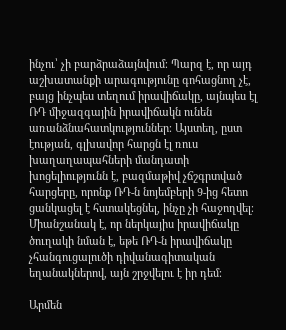ինչու՝ չի բարձրաձայնվում։ Պարզ է, որ այդ աշխատանքի արագությունը գոհացնող չէ, բայց ինչպես տեղում իրավիճակը, այնպես էլ ՌԴ միջազգային իրավիճակն ունեն առանձնահատկություններ։ Այստեղ, ըստ էության, գլխավոր հարցն էլ ռուս խաղաղապահների մանդատի խոցելիությունն է, բազմաթիվ չճշգրտված հարցերը, որոնք ՌԴ-ն նոյեմբերի 9-ից հետո ցանկացել է հստակեցնել, ինչը չի հաջողվել։ Միանշանակ է, որ ներկայիս իրավիճակը ծուղակի նման է, եթե ՌԴ-ն իրավիճակը չհանգուցալուծի դիվանագիտական եղանակներով, այն շրջվելու է իր դեմ։

Արմեն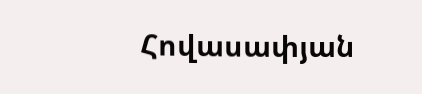Հովասափյան